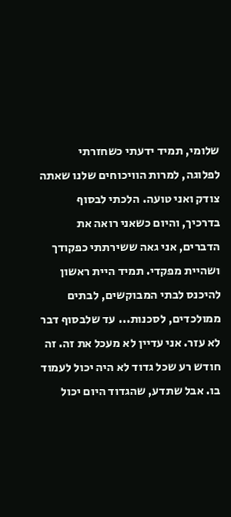שלומי, תמיד ידעתי כשחזרתי לפלוגה, למרות הוויכוחים שלנו שאתה צודק ואני טועה. הלכתי לבסוף בדרכיך, והיום כשאני רואה את הדברים, אני גאה ששירתתי כפקודך ושהיית מפקדי. תמיד היית ראשון להיכנס לבתי המבוקשים, לבתים ממולכדים, לסכנות... עד שלבסוף דבר לא עזר. אני עדיין לא מעכל את זה. זה חודש רע שכל גדוד לא היה יכול לעמוד בו. אבל שתדע, שהגדוד היום יכול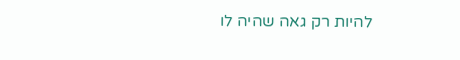להיות רק גאה שהיה לו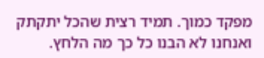מפקד כמוך. תמיד רצית שהכל יתקתק ואנחנו לא הבנו כל כך מה הלחץ.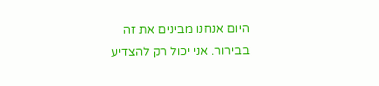היום אנחנו מבינים את זה בבירור. אני יכול רק להצדיע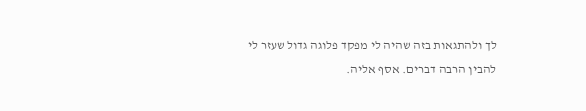לך ולהתגאות בזה שהיה לי מפקד פלוגה גדול שעזר לי להבין הרבה דברים. אסף אליה.